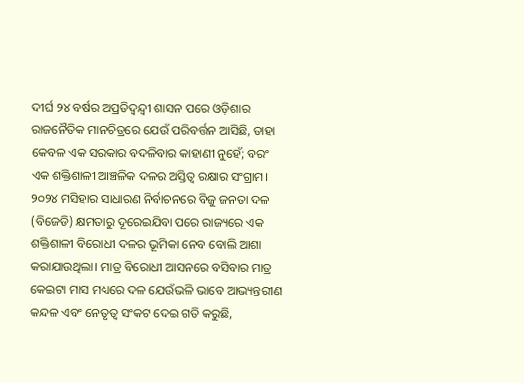ଦୀର୍ଘ ୨୪ ବର୍ଷର ଅପ୍ରତିଦ୍ୱନ୍ଦ୍ୱୀ ଶାସନ ପରେ ଓଡ଼ିଶାର ରାଜନୈତିକ ମାନଚିତ୍ରରେ ଯେଉଁ ପରିବର୍ତ୍ତନ ଆସିଛି, ତାହା କେବଳ ଏକ ସରକାର ବଦଳିବାର କାହାଣୀ ନୁହେଁ; ବରଂ ଏକ ଶକ୍ତିଶାଳୀ ଆଞ୍ଚଳିକ ଦଳର ଅସ୍ତିତ୍ୱ ରକ୍ଷାର ସଂଗ୍ରାମ।
୨୦୨୪ ମସିହାର ସାଧାରଣ ନିର୍ବାଚନରେ ବିଜୁ ଜନତା ଦଳ (ବିଜେଡି) କ୍ଷମତାରୁ ଦୂରେଇଯିବା ପରେ ରାଜ୍ୟରେ ଏକ ଶକ୍ତିଶାଳୀ ବିରୋଧୀ ଦଳର ଭୂମିକା ନେବ ବୋଲି ଆଶା କରାଯାଉଥିଲା। ମାତ୍ର ବିରୋଧୀ ଆସନରେ ବସିବାର ମାତ୍ର କେଇଟା ମାସ ମଧ୍ୟରେ ଦଳ ଯେଉଁଭଳି ଭାବେ ଆଭ୍ୟନ୍ତରୀଣ କନ୍ଦଳ ଏବଂ ନେତୃତ୍ୱ ସଂକଟ ଦେଇ ଗତି କରୁଛି,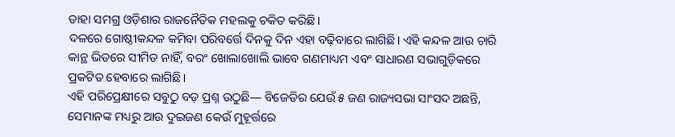ତାହା ସମଗ୍ର ଓଡ଼ିଶାର ରାଜନୈତିକ ମହଲକୁ ଚକିତ କରିଛି।
ଦଳରେ ଗୋଷ୍ଠୀକନ୍ଦଳ କମିବା ପରିବର୍ତ୍ତେ ଦିନକୁ ଦିନ ଏହା ବଢ଼ିବାରେ ଲାଗିଛି। ଏହି କନ୍ଦଳ ଆଉ ଚାରି କାନ୍ଥ ଭିତରେ ସୀମିତ ନାହିଁ, ବରଂ ଖୋଲାଖୋଲି ଭାବେ ଗଣମାଧ୍ୟମ ଏବଂ ସାଧାରଣ ସଭାଗୁଡ଼ିକରେ ପ୍ରକଟିତ ହେବାରେ ଲାଗିଛି।
ଏହି ପରିପ୍ରେକ୍ଷୀରେ ସବୁଠୁ ବଡ଼ ପ୍ରଶ୍ନ ଉଠୁଛି— ବିଜେଡିର ଯେଉଁ ୫ ଜଣ ରାଜ୍ୟସଭା ସାଂସଦ ଅଛନ୍ତି, ସେମାନଙ୍କ ମଧ୍ୟରୁ ଆଉ ଦୁଇଜଣ କେଉଁ ମୁହୂର୍ତ୍ତରେ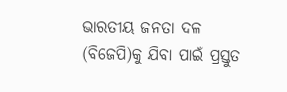ଭାରତୀୟ ଜନତା ଦଳ (ବିଜେପି)କୁ ଯିବା ପାଇଁ ପ୍ରସ୍ତୁତ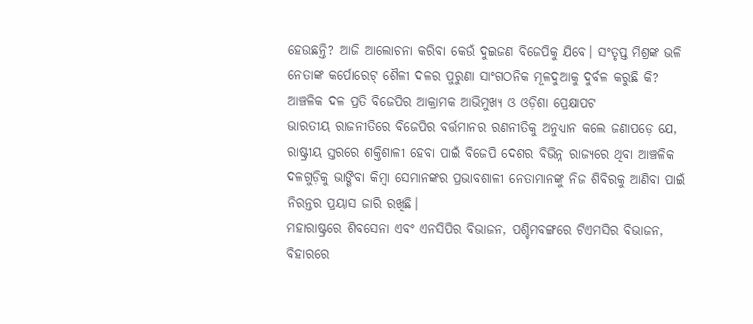ହେଉଛନ୍ତି? ଆଜି ଆଲୋଚନା କରିବା କେଉଁ ଦୁଇଜଣ ବିଜେପିକୁ ଯିବେ। ସଂତୃପ୍ତ ମିଶ୍ରଙ୍କ ଭଳି ନେତାଙ୍କ କର୍ପୋରେଟ୍ ଶୈଳୀ ଦଳର ପୁରୁଣା ସାଂଗଠନିକ ମୂଳଦୁଆକୁ ଦୁର୍ବଳ କରୁଛି କି?
ଆଞ୍ଚଳିକ ଦଳ ପ୍ରତି ବିଜେପିର ଆକ୍ରାମକ ଆଭିମୁଖ୍ୟ ଓ ଓଡ଼ିଶା ପ୍ରେକ୍ଷାପଟ
ଭାରତୀୟ ରାଜନୀତିରେ ବିଜେପିର ବର୍ତ୍ତମାନର ରଣନୀତିକୁ ଅନୁଧ୍ୟାନ କଲେ ଜଣାପଡ଼େ ଯେ, ରାଷ୍ଟ୍ରୀୟ ସ୍ତରରେ ଶକ୍ତିଶାଳୀ ହେବା ପାଇଁ ବିଜେପି ଦେଶର ବିଭିନ୍ନ ରାଜ୍ୟରେ ଥିବା ଆଞ୍ଚଳିକ ଦଳଗୁଡ଼ିକୁ ଭାଙ୍ଗିବା କିମ୍ବା ସେମାନଙ୍କର ପ୍ରଭାବଶାଳୀ ନେତାମାନଙ୍କୁ ନିଜ ଶିବିରକୁ ଆଣିବା ପାଇଁ ନିରନ୍ତର ପ୍ରୟାସ ଜାରି ରଖିଛି।
ମହାରାଷ୍ଟ୍ରରେ ଶିବସେନା ଏବଂ ଏନସିପିର ବିଭାଜନ, ପଶ୍ଚିମବଙ୍ଗରେ ଟିଏମସିର ବିଭାଜନ, ବିହାରରେ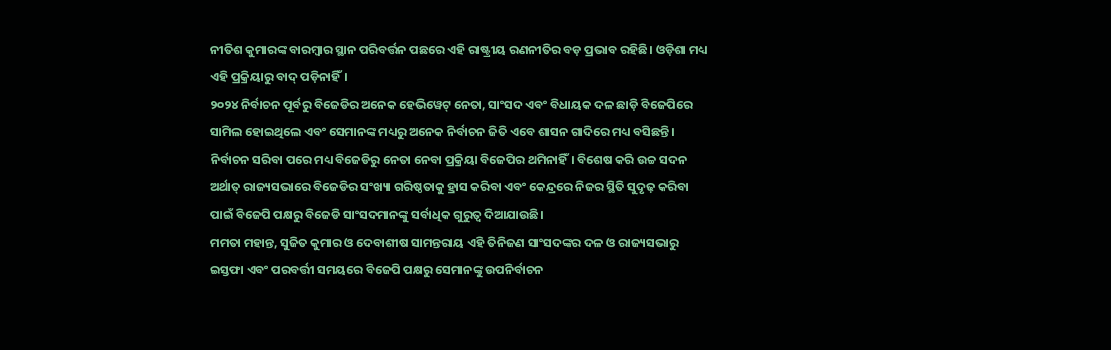ନୀତିଶ କୁମାରଙ୍କ ବାରମ୍ବାର ସ୍ଥାନ ପରିବର୍ତ୍ତନ ପଛରେ ଏହି ରାଷ୍ଟ୍ରୀୟ ରଣନୀତିର ବଡ଼ ପ୍ରଭାବ ରହିଛି। ଓଡ଼ିଶା ମଧ୍ୟ ଏହି ପ୍ରକ୍ରିୟାରୁ ବାଦ୍ ପଡ଼ିନାହିଁ।
୨୦୨୪ ନିର୍ବାଚନ ପୂର୍ବରୁ ବିଜେଡିର ଅନେକ ହେଭିୱେଟ୍ ନେତା, ସାଂସଦ ଏବଂ ବିଧାୟକ ଦଳ ଛାଡ଼ି ବିଜେପିରେ ସାମିଲ ହୋଇଥିଲେ ଏବଂ ସେମାନଙ୍କ ମଧ୍ୟରୁ ଅନେକ ନିର୍ବାଚନ ଜିତି ଏବେ ଶାସନ ଗାଦିରେ ମଧ୍ୟ ବସିଛନ୍ତି। ନିର୍ବାଚନ ସରିବା ପରେ ମଧ୍ୟ ବିଜେଡିରୁ ନେତା ନେବା ପ୍ରକ୍ରିୟା ବିଜେପିର ଥମିନାହିଁ। ବିଶେଷ କରି ଉଚ୍ଚ ସଦନ ଅର୍ଥାତ୍ ରାଜ୍ୟସଭାରେ ବିଜେଡିର ସଂଖ୍ୟା ଗରିଷ୍ଠତାକୁ ହ୍ରାସ କରିବା ଏବଂ କେନ୍ଦ୍ରରେ ନିଜର ସ୍ଥିତି ସୁଦୃଢ଼ କରିବା ପାଇଁ ବିଜେପି ପକ୍ଷରୁ ବିଜେଡି ସାଂସଦମାନଙ୍କୁ ସର୍ବାଧିକ ଗୁରୁତ୍ୱ ଦିଆଯାଉଛି।
ମମତା ମହାନ୍ତ, ସୁଜିତ କୁମାର ଓ ଦେବାଶୀଷ ସାମନ୍ତରାୟ ଏହି ତିନିଜଣ ସାଂସଦଙ୍କର ଦଳ ଓ ରାଜ୍ୟସଭାରୁ ଇସ୍ତଫା ଏବଂ ପରବର୍ତ୍ତୀ ସମୟରେ ବିଜେପି ପକ୍ଷରୁ ସେମାନଙ୍କୁ ଉପନିର୍ବାଚନ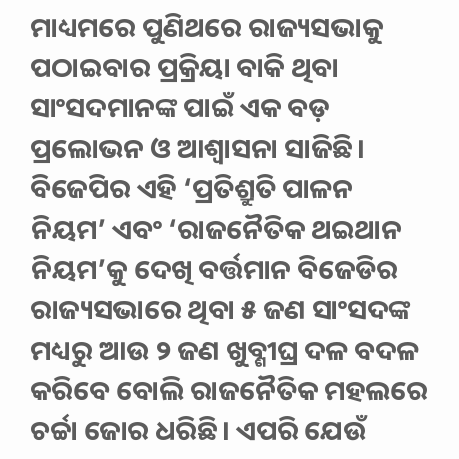ମାଧ୍ୟମରେ ପୁଣିଥରେ ରାଜ୍ୟସଭାକୁ ପଠାଇବାର ପ୍ରକ୍ରିୟା ବାକି ଥିବା ସାଂସଦମାନଙ୍କ ପାଇଁ ଏକ ବଡ଼ ପ୍ରଲୋଭନ ଓ ଆଶ୍ୱାସନା ସାଜିଛି। ବିଜେପିର ଏହି ‘ପ୍ରତିଶ୍ରୁତି ପାଳନ ନିୟମ’ ଏବଂ ‘ରାଜନୈତିକ ଥଇଥାନ ନିୟମ’କୁ ଦେଖି ବର୍ତ୍ତମାନ ବିଜେଡିର ରାଜ୍ୟସଭାରେ ଥିବା ୫ ଜଣ ସାଂସଦଙ୍କ ମଧ୍ୟରୁ ଆଉ ୨ ଜଣ ଖୁବ୍ଶୀଘ୍ର ଦଳ ବଦଳ କରିବେ ବୋଲି ରାଜନୈତିକ ମହଲରେ ଚର୍ଚ୍ଚା ଜୋର ଧରିଛି। ଏପରି ଯେଉଁ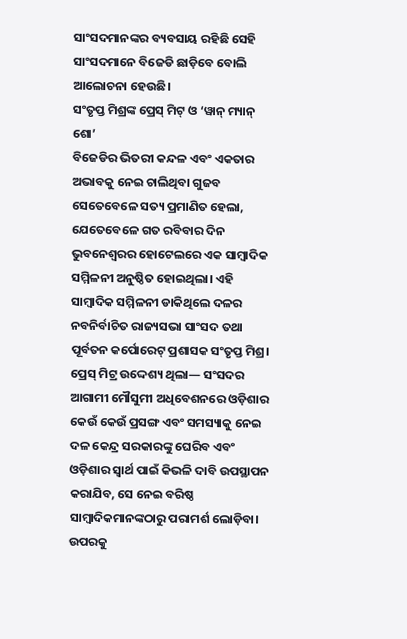ସାଂସଦମାନଙ୍କର ବ୍ୟବସାୟ ରହିଛି ସେହି ସାଂସଦମାନେ ବିଜେଡି ଛାଡ଼ିବେ ବୋଲି ଆଲୋଚନା ହେଉଛି।
ସଂତୃପ୍ତ ମିଶ୍ରଙ୍କ ପ୍ରେସ୍ ମିଟ୍ ଓ ‘ୱାନ୍ ମ୍ୟାନ୍ ଶୋ’
ବିଜେଡିର ଭିତରୀ କନ୍ଦଳ ଏବଂ ଏକତାର ଅଭାବକୁ ନେଇ ଚାଲିଥିବା ଗୁଜବ ସେତେବେଳେ ସତ୍ୟ ପ୍ରମାଣିତ ହେଲା, ଯେତେବେଳେ ଗତ ରବିବାର ଦିନ ଭୁବନେଶ୍ୱରର ହୋଟେଲରେ ଏକ ସାମ୍ବାଦିକ ସମ୍ମିଳନୀ ଅନୁଷ୍ଠିତ ହୋଇଥିଲା। ଏହି ସାମ୍ବାଦିକ ସମ୍ମିଳନୀ ଡାକିଥିଲେ ଦଳର ନବନିର୍ବାଚିତ ରାଜ୍ୟସଭା ସାଂସଦ ତଥା ପୂର୍ବତନ କର୍ପୋରେଟ୍ ପ୍ରଶାସକ ସଂତୃପ୍ତ ମିଶ୍ର।
ପ୍ରେସ୍ ମିଟ୍ର ଉଦ୍ଦେଶ୍ୟ ଥିଲା— ସଂସଦର ଆଗାମୀ ମୌସୁମୀ ଅଧିବେଶନରେ ଓଡ଼ିଶାର କେଉଁ କେଉଁ ପ୍ରସଙ୍ଗ ଏବଂ ସମସ୍ୟାକୁ ନେଇ ଦଳ କେନ୍ଦ୍ର ସରକାରଙ୍କୁ ଘେରିବ ଏବଂ ଓଡ଼ିଶାର ସ୍ୱାର୍ଥ ପାଇଁ କିଭଳି ଦାବି ଉପସ୍ଥାପନ କରାଯିବ, ସେ ନେଇ ବରିଷ୍ଠ ସାମ୍ବାଦିକମାନଙ୍କଠାରୁ ପରାମର୍ଶ ଲୋଡ଼ିବା। ଉପରକୁ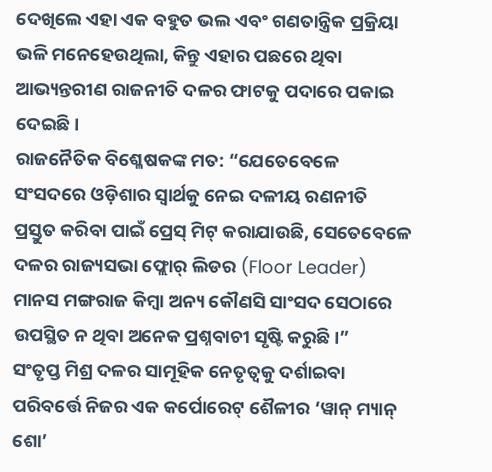ଦେଖିଲେ ଏହା ଏକ ବହୁତ ଭଲ ଏବଂ ଗଣତାନ୍ତ୍ରିକ ପ୍ରକ୍ରିୟା ଭଳି ମନେହେଉଥିଲା, କିନ୍ତୁ ଏହାର ପଛରେ ଥିବା ଆଭ୍ୟନ୍ତରୀଣ ରାଜନୀତି ଦଳର ଫାଟକୁ ପଦାରେ ପକାଇ ଦେଇଛି।
ରାଜନୈତିକ ବିଶ୍ଳେଷକଙ୍କ ମତ: “ଯେତେବେଳେ ସଂସଦରେ ଓଡ଼ିଶାର ସ୍ୱାର୍ଥକୁ ନେଇ ଦଳୀୟ ରଣନୀତି ପ୍ରସ୍ତୁତ କରିବା ପାଇଁ ପ୍ରେସ୍ ମିଟ୍ କରାଯାଉଛି, ସେତେବେଳେ ଦଳର ରାଜ୍ୟସଭା ଫ୍ଲୋର୍ ଲିଡର (Floor Leader) ମାନସ ମଙ୍ଗରାଜ କିମ୍ବା ଅନ୍ୟ କୌଣସି ସାଂସଦ ସେଠାରେ ଉପସ୍ଥିତ ନ ଥିବା ଅନେକ ପ୍ରଶ୍ନବାଚୀ ସୃଷ୍ଟି କରୁଛି।”
ସଂତୃପ୍ତ ମିଶ୍ର ଦଳର ସାମୂହିକ ନେତୃତ୍ୱକୁ ଦର୍ଶାଇବା ପରିବର୍ତ୍ତେ ନିଜର ଏକ କର୍ପୋରେଟ୍ ଶୈଳୀର ‘ୱାନ୍ ମ୍ୟାନ୍ ଶୋ’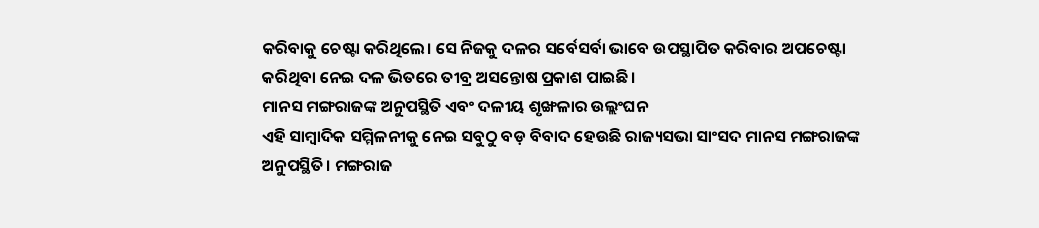କରିବାକୁ ଚେଷ୍ଟା କରିଥିଲେ। ସେ ନିଜକୁ ଦଳର ସର୍ବେସର୍ବା ଭାବେ ଉପସ୍ଥାପିତ କରିବାର ଅପଚେଷ୍ଟା କରିଥିବା ନେଇ ଦଳ ଭିତରେ ତୀବ୍ର ଅସନ୍ତୋଷ ପ୍ରକାଶ ପାଇଛି।
ମାନସ ମଙ୍ଗରାଜଙ୍କ ଅନୁପସ୍ଥିତି ଏବଂ ଦଳୀୟ ଶୃଙ୍ଖଳାର ଉଲ୍ଲଂଘନ
ଏହି ସାମ୍ବାଦିକ ସମ୍ମିଳନୀକୁ ନେଇ ସବୁଠୁ ବଡ଼ ବିବାଦ ହେଉଛି ରାଜ୍ୟସଭା ସାଂସଦ ମାନସ ମଙ୍ଗରାଜଙ୍କ ଅନୁପସ୍ଥିତି। ମଙ୍ଗରାଜ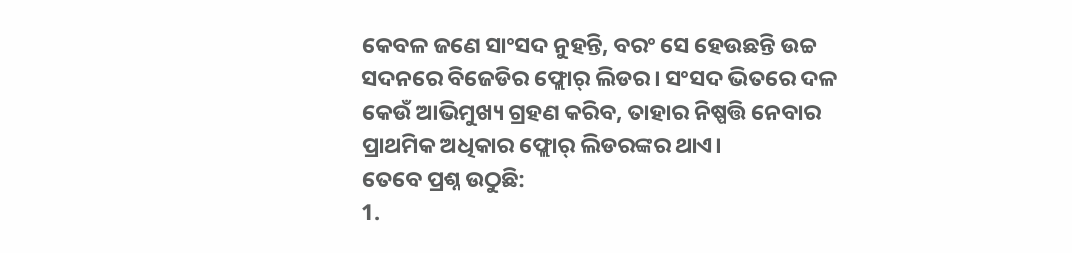କେବଳ ଜଣେ ସାଂସଦ ନୁହନ୍ତି, ବରଂ ସେ ହେଉଛନ୍ତି ଉଚ୍ଚ ସଦନରେ ବିଜେଡିର ଫ୍ଲୋର୍ ଲିଡର। ସଂସଦ ଭିତରେ ଦଳ କେଉଁ ଆଭିମୁଖ୍ୟ ଗ୍ରହଣ କରିବ, ତାହାର ନିଷ୍ପତ୍ତି ନେବାର ପ୍ରାଥମିକ ଅଧିକାର ଫ୍ଲୋର୍ ଲିଡରଙ୍କର ଥାଏ।
ତେବେ ପ୍ରଶ୍ନ ଉଠୁଛି:
1.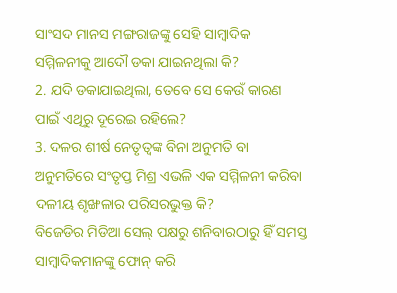ସାଂସଦ ମାନସ ମଙ୍ଗରାଜଙ୍କୁ ସେହି ସାମ୍ବାଦିକ ସମ୍ମିଳନୀକୁ ଆଦୌ ଡକା ଯାଇନଥିଲା କି?
2. ଯଦି ଡକାଯାଇଥିଲା, ତେବେ ସେ କେଉଁ କାରଣ ପାଇଁ ଏଥିରୁ ଦୂରେଇ ରହିଲେ?
3. ଦଳର ଶୀର୍ଷ ନେତୃତ୍ୱଙ୍କ ବିନା ଅନୁମତି ବା ଅନୁମତିରେ ସଂତୃପ୍ତ ମିଶ୍ର ଏଭଳି ଏକ ସମ୍ମିଳନୀ କରିବା ଦଳୀୟ ଶୃଙ୍ଖଳାର ପରିସରଭୁକ୍ତ କି?
ବିଜେଡିର ମିଡିଆ ସେଲ୍ ପକ୍ଷରୁ ଶନିବାରଠାରୁ ହିଁ ସମସ୍ତ ସାମ୍ବାଦିକମାନଙ୍କୁ ଫୋନ୍ କରି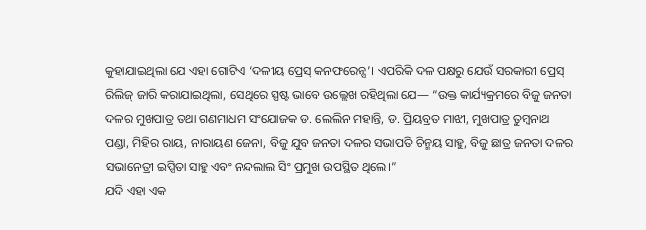କୁହାଯାଇଥିଲା ଯେ ଏହା ଗୋଟିଏ ‘ଦଳୀୟ ପ୍ରେସ୍ କନଫରେନ୍ସ’। ଏପରିକି ଦଳ ପକ୍ଷରୁ ଯେଉଁ ସରକାରୀ ପ୍ରେସ୍ ରିଲିଜ୍ ଜାରି କରାଯାଇଥିଲା, ସେଥିରେ ସ୍ପଷ୍ଟ ଭାବେ ଉଲ୍ଲେଖ ରହିଥିଲା ଯେ— “ଉକ୍ତ କାର୍ଯ୍ୟକ୍ରମରେ ବିଜୁ ଜନତା ଦଳର ମୁଖପାତ୍ର ତଥା ଗଣମାଧମ ସଂଯୋଜକ ଡ. ଲେଲିନ ମହାନ୍ତି, ଡ. ପ୍ରିୟବ୍ରତ ମାଝୀ, ମୁଖପାତ୍ର ତୁମ୍ବନାଥ ପଣ୍ଡା, ମିହିର ରାୟ, ନାରାୟଣ ଜେନା, ବିଜୁ ଯୁବ ଜନତା ଦଳର ସଭାପତି ଚିନ୍ମୟ ସାହୁ, ବିଜୁ ଛାତ୍ର ଜନତା ଦଳର ସଭାନେତ୍ରୀ ଇପ୍ସିତା ସାହୁ ଏବଂ ନନ୍ଦଲାଲ ସିଂ ପ୍ରମୁଖ ଉପସ୍ଥିତ ଥିଲେ।”
ଯଦି ଏହା ଏକ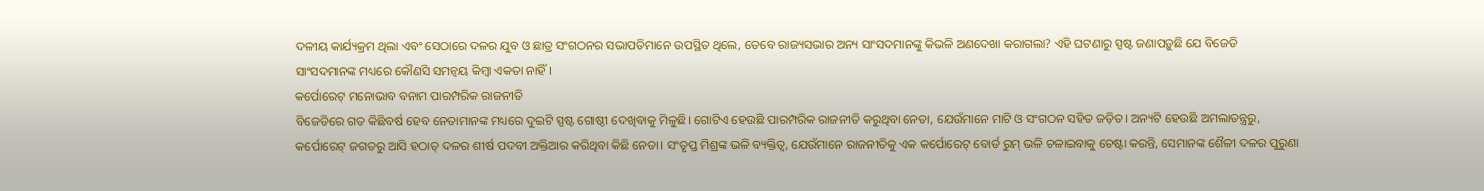ଦଳୀୟ କାର୍ଯ୍ୟକ୍ରମ ଥିଲା ଏବଂ ସେଠାରେ ଦଳର ଯୁବ ଓ ଛାତ୍ର ସଂଗଠନର ସଭାପତିମାନେ ଉପସ୍ଥିତ ଥିଲେ, ତେବେ ରାଜ୍ୟସଭାର ଅନ୍ୟ ସାଂସଦମାନଙ୍କୁ କିଭଳି ଅଣଦେଖା କରାଗଲା? ଏହି ଘଟଣାରୁ ସ୍ପଷ୍ଟ ଜଣାପଡ଼ୁଛି ଯେ ବିଜେଡି ସାଂସଦମାନଙ୍କ ମଧ୍ୟରେ କୌଣସି ସମନ୍ୱୟ କିମ୍ବା ଏକତା ନାହିଁ।
କର୍ପୋରେଟ୍ ମନୋଭାବ ବନାମ ପାରମ୍ପରିକ ରାଜନୀତି
ବିଜେଡିରେ ଗତ କିଛିବର୍ଷ ହେବ ନେତାମାନଙ୍କ ମଧ୍ୟରେ ଦୁଇଟି ସ୍ପଷ୍ଟ ଗୋଷ୍ଠୀ ଦେଖିବାକୁ ମିଳୁଛି। ଗୋଟିଏ ହେଉଛି ପାରମ୍ପରିକ ରାଜନୀତି କରୁଥିବା ନେତା, ଯେଉଁମାନେ ମାଟି ଓ ସଂଗଠନ ସହିତ ଜଡ଼ିତ। ଅନ୍ୟଟି ହେଉଛି ଅମଲାତନ୍ତ୍ରରୁ, କର୍ପୋରେଟ୍ ଜଗତରୁ ଆସି ହଠାତ୍ ଦଳର ଶୀର୍ଷ ପଦବୀ ଅକ୍ତିଆର କରିଥିବା କିଛି ନେତା। ସଂତୃପ୍ତ ମିଶ୍ରଙ୍କ ଭଳି ବ୍ୟକ୍ତିତ୍ୱ, ଯେଉଁମାନେ ରାଜନୀତିକୁ ଏକ କର୍ପୋରେଟ୍ ବୋର୍ଡ ରୁମ୍ ଭଳି ଚଳାଇବାକୁ ଚେଷ୍ଟା କରନ୍ତି, ସେମାନଙ୍କ ଶୈଳୀ ଦଳର ପୁରୁଣା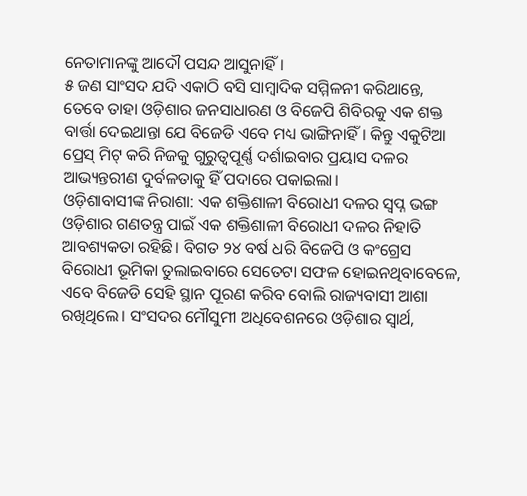ନେତାମାନଙ୍କୁ ଆଦୌ ପସନ୍ଦ ଆସୁନାହିଁ।
୫ ଜଣ ସାଂସଦ ଯଦି ଏକାଠି ବସି ସାମ୍ବାଦିକ ସମ୍ମିଳନୀ କରିଥାନ୍ତେ, ତେବେ ତାହା ଓଡ଼ିଶାର ଜନସାଧାରଣ ଓ ବିଜେପି ଶିବିରକୁ ଏକ ଶକ୍ତ ବାର୍ତ୍ତା ଦେଇଥାନ୍ତା ଯେ ବିଜେଡି ଏବେ ମଧ୍ୟ ଭାଙ୍ଗିନାହିଁ। କିନ୍ତୁ ଏକୁଟିଆ ପ୍ରେସ୍ ମିଟ୍ କରି ନିଜକୁ ଗୁରୁତ୍ୱପୂର୍ଣ୍ଣ ଦର୍ଶାଇବାର ପ୍ରୟାସ ଦଳର ଆଭ୍ୟନ୍ତରୀଣ ଦୁର୍ବଳତାକୁ ହିଁ ପଦାରେ ପକାଇଲା।
ଓଡ଼ିଶାବାସୀଙ୍କ ନିରାଶା: ଏକ ଶକ୍ତିଶାଳୀ ବିରୋଧୀ ଦଳର ସ୍ୱପ୍ନ ଭଙ୍ଗ
ଓଡ଼ିଶାର ଗଣତନ୍ତ୍ର ପାଇଁ ଏକ ଶକ୍ତିଶାଳୀ ବିରୋଧୀ ଦଳର ନିହାତି ଆବଶ୍ୟକତା ରହିଛି। ବିଗତ ୨୪ ବର୍ଷ ଧରି ବିଜେପି ଓ କଂଗ୍ରେସ ବିରୋଧୀ ଭୂମିକା ତୁଲାଇବାରେ ସେତେଟା ସଫଳ ହୋଇନଥିବାବେଳେ, ଏବେ ବିଜେଡି ସେହି ସ୍ଥାନ ପୂରଣ କରିବ ବୋଲି ରାଜ୍ୟବାସୀ ଆଶା ରଖିଥିଲେ। ସଂସଦର ମୌସୁମୀ ଅଧିବେଶନରେ ଓଡ଼ିଶାର ସ୍ୱାର୍ଥ,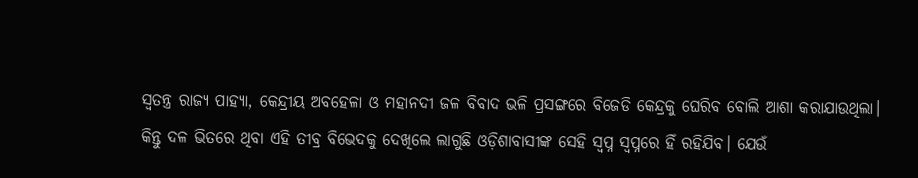ସ୍ୱତନ୍ତ୍ର ରାଜ୍ୟ ପାହ୍ୟା, କେନ୍ଦ୍ରୀୟ ଅବହେଳା ଓ ମହାନଦୀ ଜଳ ବିବାଦ ଭଳି ପ୍ରସଙ୍ଗରେ ବିଜେଡି କେନ୍ଦ୍ରକୁ ଘେରିବ ବୋଲି ଆଶା କରାଯାଉଥିଲା।
କିନ୍ତୁ ଦଳ ଭିତରେ ଥିବା ଏହି ତୀବ୍ର ବିଭେଦକୁ ଦେଖିଲେ ଲାଗୁଛି ଓଡ଼ିଶାବାସୀଙ୍କ ସେହି ସ୍ୱପ୍ନ ସ୍ୱପ୍ନରେ ହିଁ ରହିଯିବ। ଯେଉଁ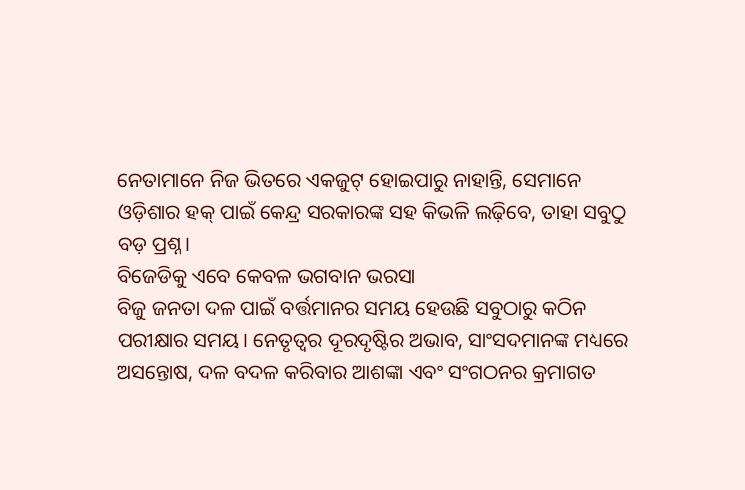ନେତାମାନେ ନିଜ ଭିତରେ ଏକଜୁଟ୍ ହୋଇପାରୁ ନାହାନ୍ତି, ସେମାନେ ଓଡ଼ିଶାର ହକ୍ ପାଇଁ କେନ୍ଦ୍ର ସରକାରଙ୍କ ସହ କିଭଳି ଲଢ଼ିବେ, ତାହା ସବୁଠୁ ବଡ଼ ପ୍ରଶ୍ନ।
ବିଜେଡିକୁ ଏବେ କେବଳ ଭଗବାନ ଭରସା
ବିଜୁ ଜନତା ଦଳ ପାଇଁ ବର୍ତ୍ତମାନର ସମୟ ହେଉଛି ସବୁଠାରୁ କଠିନ ପରୀକ୍ଷାର ସମୟ। ନେତୃତ୍ୱର ଦୂରଦୃଷ୍ଟିର ଅଭାବ, ସାଂସଦମାନଙ୍କ ମଧ୍ୟରେ ଅସନ୍ତୋଷ, ଦଳ ବଦଳ କରିବାର ଆଶଙ୍କା ଏବଂ ସଂଗଠନର କ୍ରମାଗତ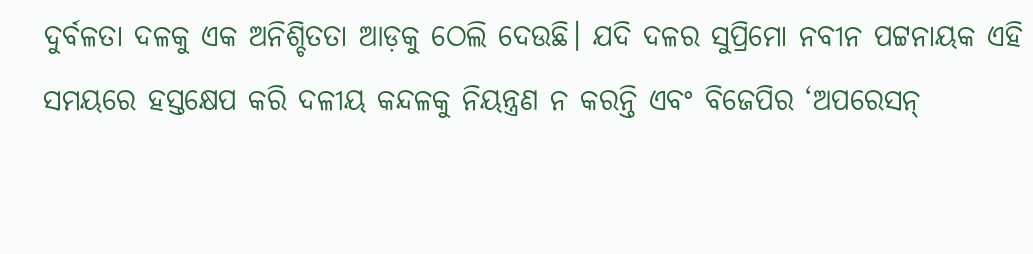ଦୁର୍ବଳତା ଦଳକୁ ଏକ ଅନିଶ୍ଚିତତା ଆଡ଼କୁ ଠେଲି ଦେଉଛି। ଯଦି ଦଳର ସୁପ୍ରିମୋ ନବୀନ ପଟ୍ଟନାୟକ ଏହି ସମୟରେ ହସ୍ତକ୍ଷେପ କରି ଦଳୀୟ କନ୍ଦଳକୁ ନିୟନ୍ତ୍ରଣ ନ କରନ୍ତି ଏବଂ ବିଜେପିର ‘ଅପରେସନ୍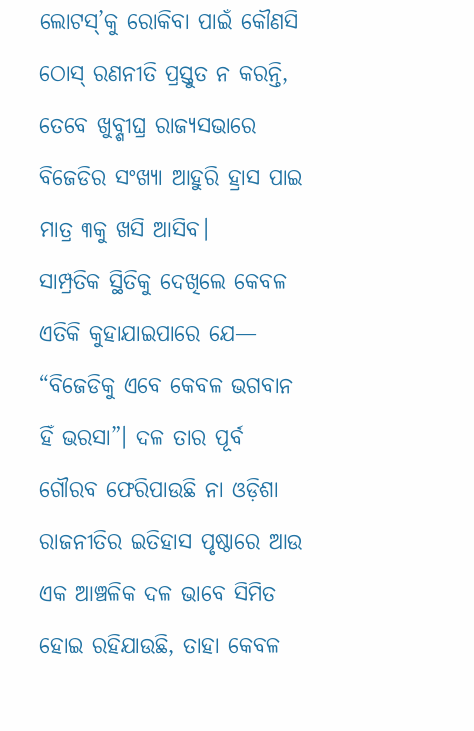ଲୋଟସ୍’କୁ ରୋକିବା ପାଇଁ କୌଣସି ଠୋସ୍ ରଣନୀତି ପ୍ରସ୍ତୁତ ନ କରନ୍ତି, ତେବେ ଖୁବ୍ଶୀଘ୍ର ରାଜ୍ୟସଭାରେ ବିଜେଡିର ସଂଖ୍ୟା ଆହୁରି ହ୍ରାସ ପାଇ ମାତ୍ର ୩କୁ ଖସି ଆସିବ।
ସାମ୍ପ୍ରତିକ ସ୍ଥିତିକୁ ଦେଖିଲେ କେବଳ ଏତିକି କୁହାଯାଇପାରେ ଯେ— “ବିଜେଡିକୁ ଏବେ କେବଳ ଭଗବାନ ହିଁ ଭରସା”। ଦଳ ତାର ପୂର୍ବ ଗୌରବ ଫେରିପାଉଛି ନା ଓଡ଼ିଶା ରାଜନୀତିର ଇତିହାସ ପୃଷ୍ଠାରେ ଆଉ ଏକ ଆଞ୍ଚଳିକ ଦଳ ଭାବେ ସିମିତ ହୋଇ ରହିଯାଉଛି, ତାହା କେବଳ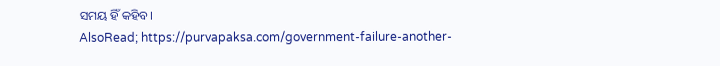ସମୟ ହିଁ କହିବ।
AlsoRead; https://purvapaksa.com/government-failure-another-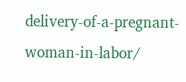delivery-of-a-pregnant-woman-in-labor/